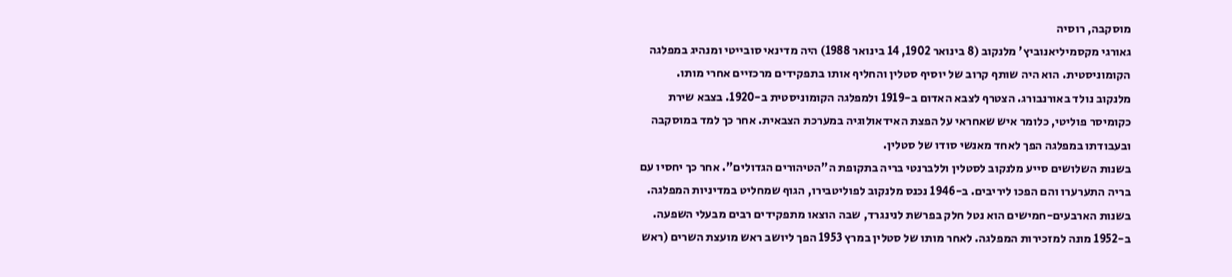מוסקבה, רוסיה
גאורגי מקסמיליאנוביץ' מלנקוב (8 בינואר 1902, 14 בינואר 1988) היה מדינאי סובייטי ומנהיג במפלגה הקומוניסטית. הוא היה שותף קרוב של יוסיף סטלין והחליף אותו בתפקידים מרכזיים אחרי מותו.
מלנקוב נולד באורנבורג. הצטרף לצבא האדום ב-1919 ולמפלגה הקומוניסטית ב-1920. בצבא שירת כקומיסר פוליטי, כלומר איש שאחראי על הפצת האידאולוגיה במערכת הצבאית. אחר כך למד במוסקבה ובעבודתו במפלגה הפך לאחד מאנשי סודו של סטלין.
בשנות השלושים סייע מלנקוב לסטלין וללברנטי בריה בתקופת ה"הטיהורים הגדולים". אחר כך יחסיו עם בריה התערערו והם הפכו ליריבים. ב-1946 נכנס מלנקוב לפוליטבירו, הגוף שמחליט במדיניות המפלגה. בשנות הארבעים-חמישים הוא נטל חלק בפרשת לנינגרד, שבה הוצאו מתפקידים רבים מבעלי השפעה.
ב-1952 מונה למזכירות המפלגה. לאחר מותו של סטלין במרץ 1953 הפך ליושב ראש מועצת השרים (ראש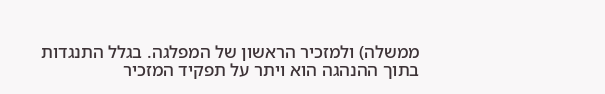ממשלה) ולמזכיר הראשון של המפלגה. בגלל התנגדות בתוך ההנהגה הוא ויתר על תפקיד המזכיר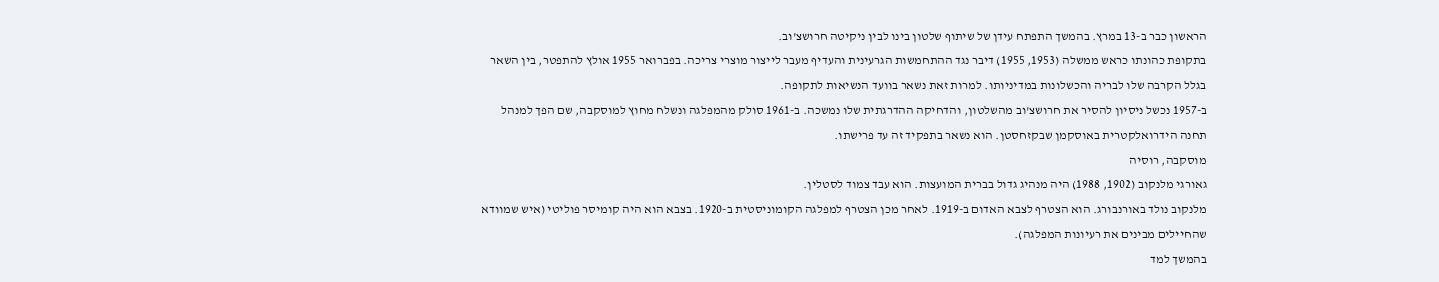הראשון כבר ב-13 במרץ. בהמשך התפתח עידן של שיתוף שלטון בינו לבין ניקיטה חרושצ'וב.
בתקופת כהונתו כראש ממשלה (1953, 1955) דיבר נגד ההתחמשות הגרעינית והעדיף מעבר לייצור מוצרי צריכה. בפברואר 1955 אולץ להתפטר, בין השאר בגלל הקרבה שלו לבריה והכשלונות במדיניותו. למרות זאת נשאר בוועד הנשיאות לתקופה.
ב-1957 נכשל ניסיון להסיר את חרושצ'וב מהשלטון, והדחיקה ההדרגתית שלו נמשכה. ב-1961 סולק מהמפלגה ונשלח מחוץ למוסקבה, שם הפך למנהל תחנה הידרואלקטרית באוסקמן שבקזחסטן. הוא נשאר בתפקיד זה עד פרישתו.
מוסקבה, רוסיה
גאורגי מלנקוב (1902, 1988) היה מנהיג גדול בברית המועצות. הוא עבד צמוד לסטלין.
מלנקוב נולד באורנבורג. הוא הצטרף לצבא האדום ב-1919. לאחר מכן הצטרף למפלגה הקומוניסטית ב-1920. בצבא הוא היה קומיסר פוליטי (איש שמוודא שהחיילים מבינים את רעיונות המפלגה).
בהמשך למד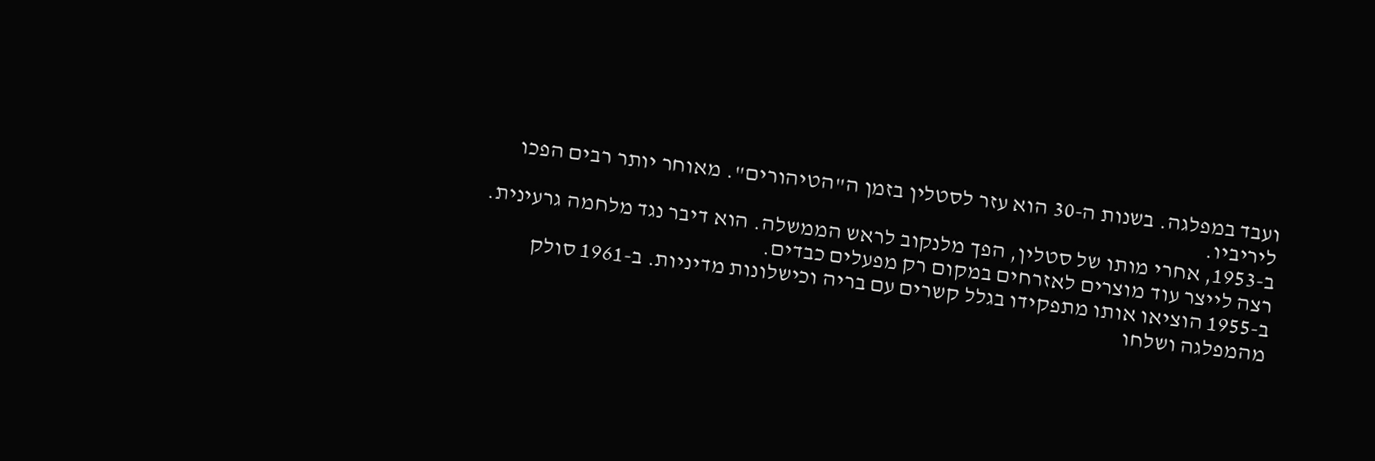ועבד במפלגה. בשנות ה-30 הוא עזר לסטלין בזמן ה"הטיהורים". מאוחר יותר רבים הפכו ליריביו.
ב-1953, אחרי מותו של סטלין, הפך מלנקוב לראש הממשלה. הוא דיבר נגד מלחמה גרעינית. רצה לייצר עוד מוצרים לאזרחים במקום רק מפעלים כבדים.
ב-1955 הוציאו אותו מתפקידו בגלל קשרים עם בריה וכישלונות מדיניות. ב-1961 סולק מהמפלגה ושלחו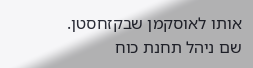אותו לאוסקמן שבקזחסטן. שם ניהל תחנת כוח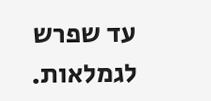עד שפרש לגמלאות.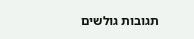תגובות גולשים